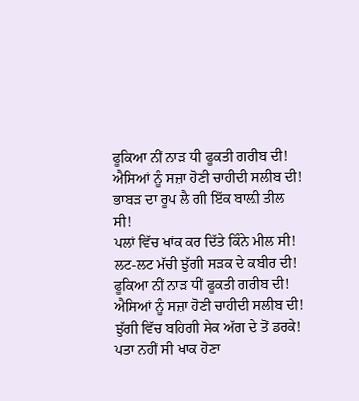ਫੂਕਿਆ ਨੀਂ ਨਾੜ ਧੀ ਫੂਕਤੀ ਗਰੀਬ ਦੀ!
ਐਸਿਆਂ ਨੂੰ ਸਜ਼ਾ ਹੋਣੀ ਚਾਹੀਦੀ ਸਲੀਬ ਦੀ!
ਭਾਬੜ ਦਾ ਰੂਪ ਲੈ ਗੀ ਇੱਕ ਬਾਲ਼ੀ ਤੀਲ ਸੀ!
ਪਲਾਂ ਵਿੱਚ ਖਾਂਕ ਕਰ ਦਿੱਤੇ ਕਿੰਨੇ ਮੀਲ ਸੀ!
ਲਟ-ਲਟ ਮੱਚੀ ਝੁੱਗੀ ਸੜਕ ਦੇ ਕਬੀਰ ਦੀ!
ਫੂਕਿਆ ਨੀਂ ਨਾੜ ਧੀਂ ਫੂਕਤੀ ਗਰੀਬ ਦੀ!
ਐਸਿਆਂ ਨੂੰ ਸਜ਼ਾ ਹੋਣੀ ਚਾਹੀਦੀ ਸਲੀਬ ਦੀ!
ਝੁੱਗੀ ਵਿੱਚ ਬਹਿਗੀ ਸੇਕ ਅੱਗ ਦੇ ਤੋਂ ਡਰਕੇ!
ਪਤਾ ਨਹੀਂ ਸੀ ਖਾਕ ਹੋਣਾ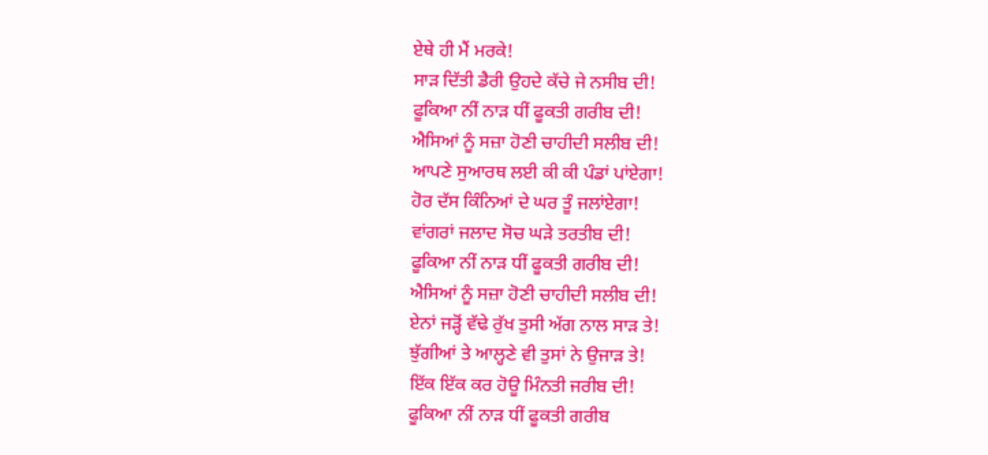ਏਥੇ ਹੀ ਮੈਂ ਮਰਕੇ!
ਸਾੜ ਦਿੱਤੀ ਡੈਰੀ ਉਹਦੇ ਕੱਚੇ ਜੇ ਨਸੀਬ ਦੀ!
ਫੂਕਿਆ ਨੀਂ ਨਾੜ ਧੀਂ ਫੂਕਤੀ ਗਰੀਬ ਦੀ!
ਐਸਿਆਂ ਨੂੰ ਸਜ਼ਾ ਹੋਣੀ ਚਾਹੀਦੀ ਸਲੀਬ ਦੀ!
ਆਪਣੇ ਸੁਆਰਥ ਲਈ ਕੀ ਕੀ ਪੰਡਾਂ ਪਾਂਏਗਾ!
ਹੋਰ ਦੱਸ ਕਿੰਨਿਆਂ ਦੇ ਘਰ ਤੂੰ ਜਲਾਂਏਗਾ!
ਵਾਂਗਰਾਂ ਜਲਾਦ ਸੋਚ ਘੜੇ ਤਰਤੀਬ ਦੀ!
ਫੂਕਿਆ ਨੀਂ ਨਾੜ ਧੀਂ ਫੂਕਤੀ ਗਰੀਬ ਦੀ!
ਐਸਿਆਂ ਨੂੰ ਸਜ਼ਾ ਹੋਣੀ ਚਾਹੀਦੀ ਸਲੀਬ ਦੀ!
ਏਨਾਂ ਜੜ੍ਹੋਂ ਵੱਢੇ ਰੁੱਖ ਤੁਸੀ ਅੱਗ ਨਾਲ ਸਾੜ ਤੇ!
ਝੁੱਗੀਆਂ ਤੇ ਆਲ੍ਹਣੇ ਵੀ ਤੁਸਾਂ ਨੇ ਉਜਾੜ ਤੇ!
ਇੱਕ ਇੱਕ ਕਰ ਹੋਊ ਮਿੰਨਤੀ ਜਰੀਬ ਦੀ!
ਫੂਕਿਆ ਨੀਂ ਨਾੜ ਧੀਂ ਫੂਕਤੀ ਗਰੀਬ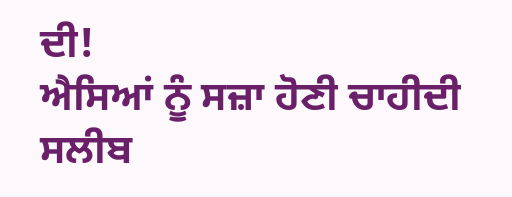ਦੀ!
ਐਸਿਆਂ ਨੂੰ ਸਜ਼ਾ ਹੋਣੀ ਚਾਹੀਦੀ ਸਲੀਬ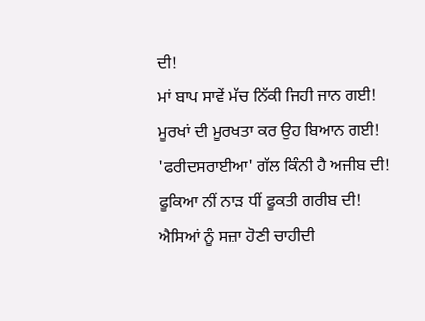ਦੀ!
ਮਾਂ ਬਾਪ ਸਾਵੇਂ ਮੱਚ ਨਿੱਕੀ ਜਿਹੀ ਜਾਨ ਗਈ!
ਮੂਰਖਾਂ ਦੀ ਮੂਰਖਤਾ ਕਰ ਉਹ ਬਿਆਨ ਗਈ!
'ਫਰੀਦਸਰਾਈਆ' ਗੱਲ ਕਿੰਨੀ ਹੈ ਅਜੀਬ ਦੀ!
ਫੂਕਿਆ ਨੀਂ ਨਾੜ ਧੀਂ ਫੂਕਤੀ ਗਰੀਬ ਦੀ!
ਐਸਿਆਂ ਨੂੰ ਸਜ਼ਾ ਹੋਣੀ ਚਾਹੀਦੀ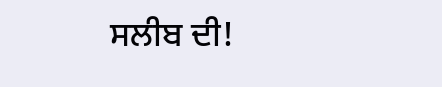ਸਲੀਬ ਦੀ!